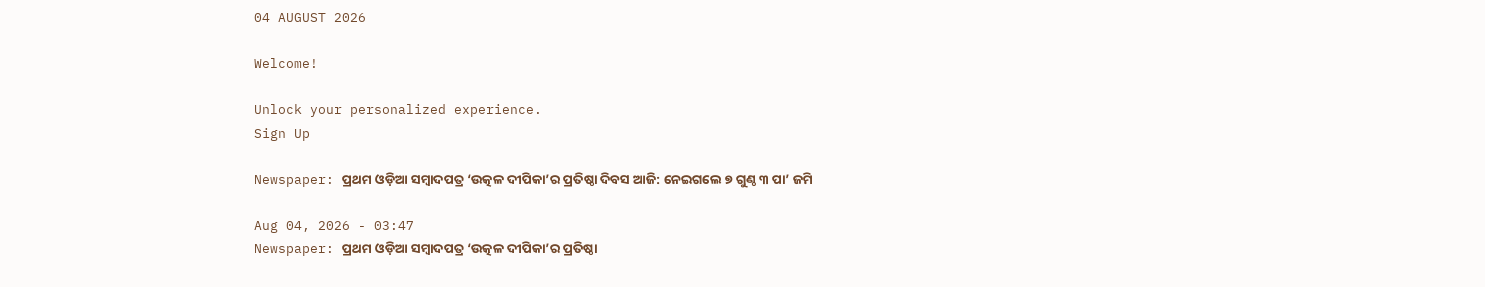04 AUGUST 2026

Welcome!

Unlock your personalized experience.
Sign Up

Newspaper: ପ୍ରଥମ ଓଡ଼ିଆ ସମ୍ବାଦପତ୍ର ‘ଉତ୍କଳ ଦୀପିକା’ର ପ୍ରତିଷ୍ଠା ଦିବସ ଆଜି: ନେଇଗଲେ ୭ ଗୁଣ୍ଠ ୩ ପା’ ଜମି

Aug 04, 2026 - 03:47
Newspaper: ପ୍ରଥମ ଓଡ଼ିଆ ସମ୍ବାଦପତ୍ର ‘ଉତ୍କଳ ଦୀପିକା’ର ପ୍ରତିଷ୍ଠା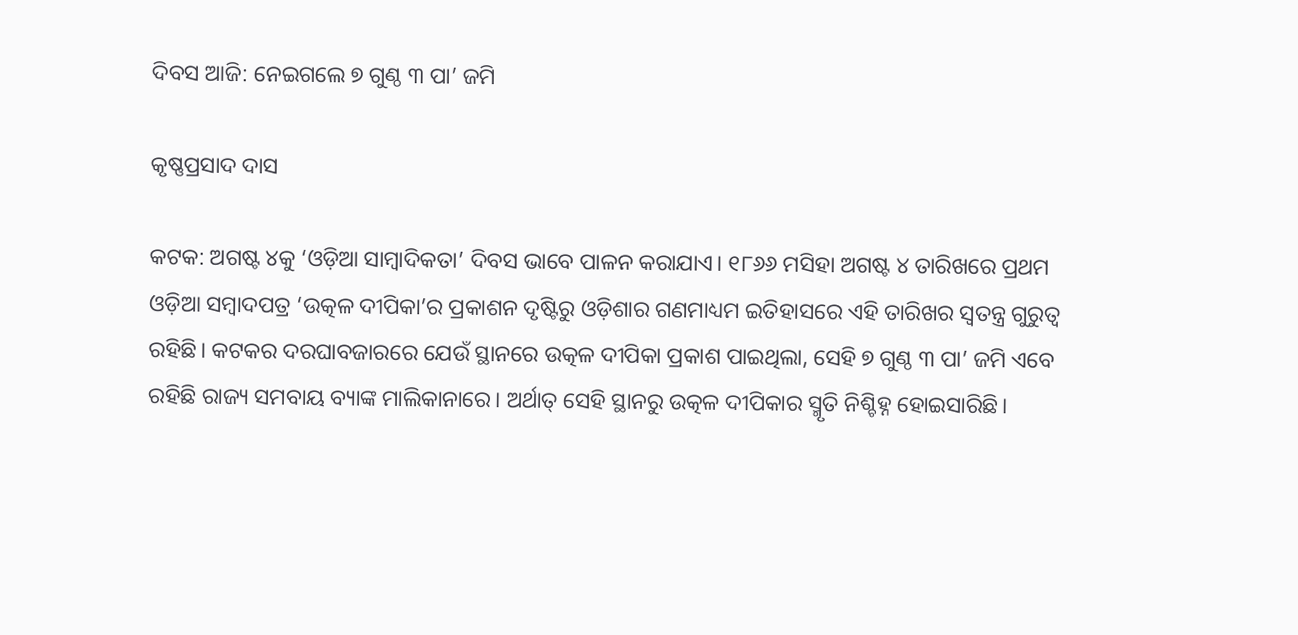ଦିବସ ଆଜି: ନେଇଗଲେ ୭ ଗୁଣ୍ଠ ୩ ପା’ ଜମି

କୃଷ୍ଣପ୍ରସାଦ ଦାସ

କଟକ: ଅଗଷ୍ଟ ୪କୁ ‘ଓଡ଼ିଆ ସାମ୍ବାଦିକତା’ ଦିବସ ଭାବେ ପାଳନ କରାଯାଏ। ୧୮୬୬ ମସିହା ଅଗଷ୍ଟ ୪ ତାରିଖରେ ପ୍ରଥମ ଓଡ଼ିଆ ସମ୍ବାଦପତ୍ର ‘ଉତ୍କଳ ଦୀପିକା’ର ପ୍ରକାଶନ ଦୃଷ୍ଟିରୁ ଓଡ଼ିଶାର ଗଣମାଧ୍ୟମ ଇତିହାସରେ ଏହି ତାରିଖର ସ୍ବତନ୍ତ୍ର ଗୁରୁତ୍ବ ରହିଛି। କଟକର ଦରଘାବଜାରରେ ଯେଉଁ ସ୍ଥାନରେ ଉତ୍କଳ ଦୀପିକା ପ୍ରକାଶ ପାଇଥିଲା, ସେହି ୭ ଗୁଣ୍ଠ ୩ ପା’ ଜମି ଏବେ ରହିଛି ରାଜ୍ୟ ସମବାୟ ବ୍ୟାଙ୍କ ମାଲିକାନାରେ। ଅର୍ଥାତ୍‌ ସେହି ସ୍ଥାନରୁ ଉତ୍କଳ ଦୀପିକାର ସ୍ମୃତି ନିଶ୍ଚିହ୍ନ ହୋଇସାରିଛି।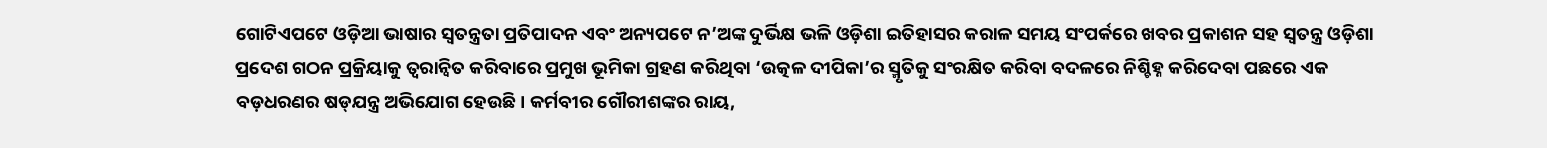ଗୋଟିଏପଟେ ଓଡ଼ିଆ ଭାଷାର ସ୍ବତନ୍ତ୍ରତା ପ୍ରତିପାଦନ ଏବଂ ଅନ୍ୟପଟେ ନ’ଅଙ୍କ ଦୁର୍ଭିକ୍ଷ ଭଳି ଓଡ଼ିଶା ଇତିହାସର କରାଳ ସମୟ ସଂପର୍କରେ ଖବର ପ୍ରକାଶନ ସହ ସ୍ବତନ୍ତ୍ର ଓଡ଼ିଶା ପ୍ରଦେଶ ଗଠନ ପ୍ରକ୍ରିୟାକୁ ତ୍ବରାନ୍ବିତ କରିବାରେ ପ୍ରମୁଖ ଭୂମିକା ଗ୍ରହଣ କରିଥିବା ‘ଉତ୍କଳ ଦୀପିକା’ର ସ୍ମୃତିକୁ ସଂରକ୍ଷିତ କରିବା ବଦଳରେ ନିଶ୍ଚିହ୍ନ କରିଦେବା ପଛରେ ଏକ ବଡ଼ଧରଣର ଷଡ୍‌ଯନ୍ତ୍ର ଅଭିଯୋଗ ହେଉଛି। କର୍ମବୀର ଗୌରୀଶଙ୍କର ରାୟ,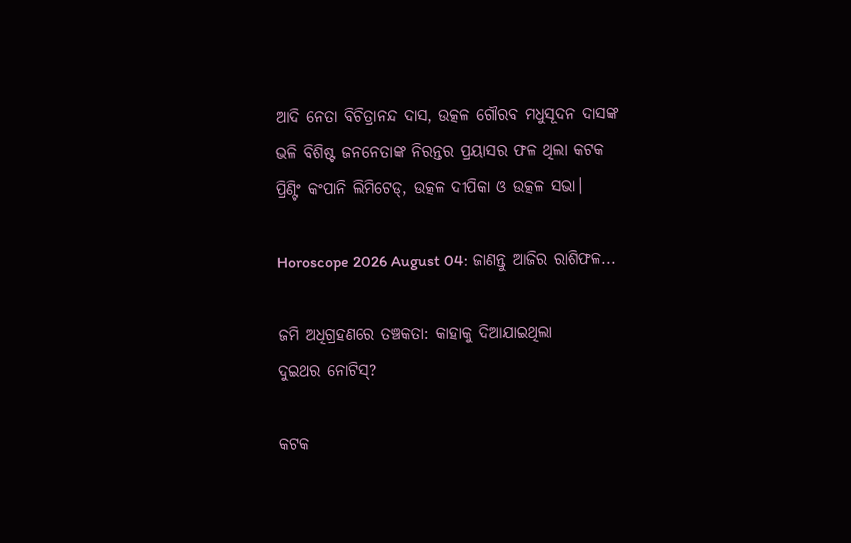ଆଦି ନେତା ବିଚିତ୍ରାନନ୍ଦ ଦାସ, ଉତ୍କଳ ଗୌରବ ମଧୁସୂଦନ ଦାସଙ୍କ ଭଳି ବିଶିଷ୍ଟ ଜନନେତାଙ୍କ ନିରନ୍ତର ପ୍ରୟାସର ଫଳ ଥିଲା କଟକ ପ୍ରିଣ୍ଟିଂ କଂପାନି ଲିମିଟେଡ୍‌, ଉତ୍କଳ ଦୀପିକା ଓ ଉତ୍କଳ ସଭା।

Horoscope 2026 August 04: ଜାଣନ୍ତୁ ଆଜିର ରାଶିଫଳ...

ଜମି ଅଧିଗ୍ରହଣରେ ତଞ୍ଚକତା: କାହାକୁ ଦିଆଯାଇଥିଲା
ଦୁଇଥର ନୋଟିସ୍‌?

କଟକ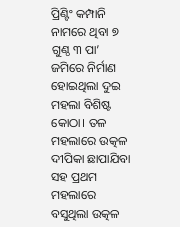ପ୍ରିଣ୍ଟିଂ କମ୍ପାନି ନାମରେ ଥିବା ୭ ଗୁଣ୍ଠ ୩ ପା’ ଜମିରେ ନିର୍ମାଣ ହୋଇଥିଲା ଦୁଇ ମହଲା ବିଶିଷ୍ଟ କୋଠା। ତଳ ମହଲାରେ ଉତ୍କଳ ଦୀପିକା ଛାପାଯିବା ସହ ପ୍ରଥମ ମହଲାରେ ବସୁଥିଲା ଉତ୍କଳ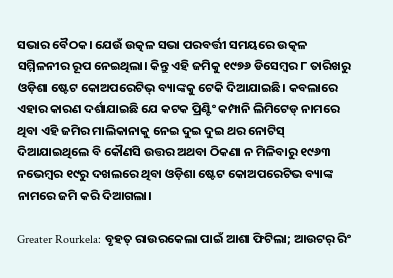ସଭାର ବୈଠକ। ଯେଉଁ ଉତ୍କଳ ସଭା ପରବର୍ତ୍ତୀ ସମୟରେ ଉତ୍କଳ ସମ୍ମିଳନୀର ରୂପ ନେଇଥିଲା। କିନ୍ତୁ ଏହି ଜମିକୁ ୧୯୭୬ ଡିସେମ୍ବର ୮ ତାରିଖରୁ ଓଡ଼ିଶା ଷ୍ଟେଟ କୋଅପରେଟିଭ୍‌ ବ୍ୟାଙ୍କକୁ ଟେକି ଦିଆଯାଇଛି। କବଲାରେ ଏହାର କାରଣ ଦର୍ଶାଯାଇଛି ଯେ କଟକ ପ୍ରିଣ୍ଟିଂ କମ୍ପାନି ଲିମିଟେଡ୍‌ ନାମରେ ଥିବା ଏହି ଜମିର ମାଲିକାନାକୁ ନେଇ ଦୁଇ ଦୁଇ ଥର ନୋଟିସ୍‌ ଦିଆଯାଇଥିଲେ ବି କୌଣସି ଉତ୍ତର ଅଥବା ଠିକଣା ନ ମିଳିବାରୁ ୧୯୬୩ ନଭେମ୍ବର ୧୯ରୁ ଦଖଲରେ ଥିବା ଓଡ଼ିଶା ଷ୍ଟେଟ କୋଅପରେଟିଭ ବ୍ୟାଙ୍କ ନାମରେ ଜମି କରି ଦିଆଗଲା।

Greater Rourkela: ବୃହତ୍‌ ରାଉରକେଲା ପାଇଁ ଆଶା ଫିଟିଲା; ଆଉଟର୍‌ ରିଂ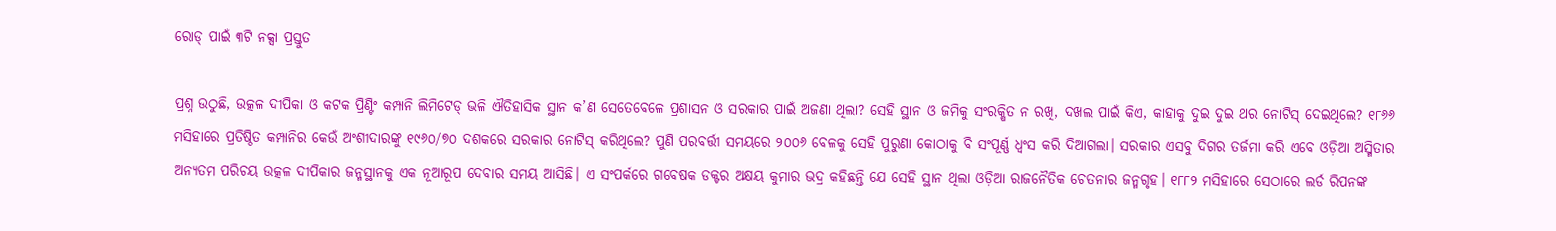ରୋଡ୍‌ ପାଇଁ ୩ଟି ନକ୍ସା ପ୍ରସ୍ତୁତ

ପ୍ରଶ୍ନ ଉଠୁଛି, ଉତ୍କଳ ଦୀପିକା ଓ କଟକ ପ୍ରିଣ୍ଟିଂ କମ୍ପାନି ଲିମିଟେଡ୍‌ ଭଳି ଐତିହାସିକ ସ୍ଥାନ କ’ଣ ସେତେବେଳେ ପ୍ରଶାସନ ଓ ସରକାର ପାଇଁ ଅଜଣା ଥିଲା? ସେହି ସ୍ଥାନ ଓ ଜମିକୁ ସଂରକ୍ଷିତ ନ ରଖି, ଦଖଲ ପାଇଁ କିଏ, କାହାକୁ ଦୁଇ ଦୁଇ ଥର ନୋଟିସ୍‌ ଦେଇଥିଲେ? ୧୮୬୬ ମସିହାରେ ପ୍ରତିଷ୍ଠିତ କମ୍ପାନିର କେଉଁ ଅଂଶୀଦାରଙ୍କୁ ୧୯୬୦/୭୦ ଦଶକରେ ସରକାର ନୋଟିସ୍‌ କରିଥିଲେ? ପୁଣି ପରବର୍ତ୍ତୀ ସମୟରେ ୨୦୦୬ ବେଳକୁ ସେହି ପୁରୁଣା କୋଠାକୁ ବି ସଂପୂର୍ଣ୍ଣ ଧ୍ବଂସ କରି ଦିଆଗଲା। ସରକାର ଏସବୁ ଦିଗର ତର୍ଜମା କରି ଏବେ ଓଡ଼ିଆ ଅସ୍ମିତାର ଅନ୍ୟତମ ପରିଚୟ ଉତ୍କଳ ଦୀପିକାର ଜନ୍ମସ୍ଥାନକୁ ଏକ ନୂଆରୂପ ଦେବାର ସମୟ ଆସିଛି। ଏ ସଂପର୍କରେ ଗବେଷକ ଡକ୍ଟର ଅକ୍ଷୟ କୁମାର ଭଦ୍ର କହିଛନ୍ତି ଯେ ସେହି ସ୍ଥାନ ଥିଲା ଓଡ଼ିଆ ରାଜନୈତିକ ଚେତନାର ଜନ୍ମଗୃହ। ୧୮୮୨ ମସିହାରେ ସେଠାରେ ଲର୍ଡ ରିପନଙ୍କ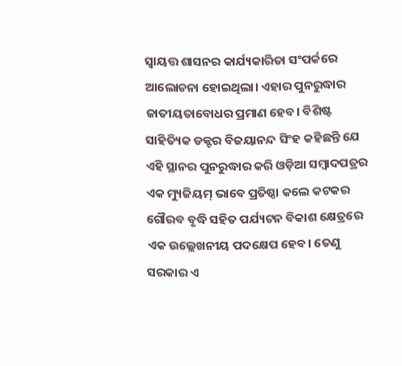ସ୍ବାୟତ୍ତ ଶାସନର କାର୍ଯ୍ୟକାରିତା ସଂପର୍କରେ ଆଲୋଚନା ହୋଇଥିଲା। ଏହାର ପୁନରୁଦ୍ଧାର ଜାତୀୟତାବୋଧର ପ୍ରମାଣ ହେବ। ବିଶିଷ୍ଟ ସାହିତ୍ୟିକ ଡକ୍ଟର ବିଜୟାନନ୍ଦ ସିଂହ କହିଛନ୍ତି ଯେ ଏହି ସ୍ଥାନର ପୁନରୁଦ୍ଧାର କରି ଓଡ଼ିଆ ସମ୍ବାଦପତ୍ରର ଏକ ମ୍ୟୁଜିୟମ୍‌ ଭାବେ ପ୍ରତିଷ୍ଠା କଲେ କଟକର ଗୌରବ ବୃଦ୍ଧି ସହିତ ପର୍ଯ୍ୟଟନ ବିକାଶ କ୍ଷେତ୍ରରେ ଏକ ଉଲ୍ଲେଖନୀୟ ପଦକ୍ଷେପ ହେବ। ତେଣୁ ସରକାର ଏ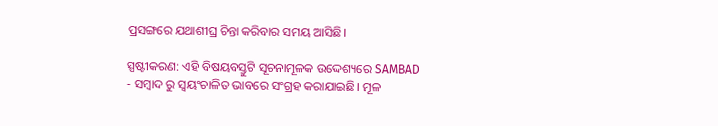ପ୍ରସଙ୍ଗରେ ଯଥାଶୀଘ୍ର ଚିନ୍ତା କରିବାର ସମୟ ଆସିଛି।

ସ୍ପଷ୍ଟୀକରଣ: ଏହି ବିଷୟବସ୍ତୁଟି ସୂଚନାମୂଳକ ଉଦ୍ଦେଶ୍ୟରେ SAMBAD - ସମ୍ବାଦ ରୁ ସ୍ୱୟଂଚାଳିତ ଭାବରେ ସଂଗ୍ରହ କରାଯାଇଛି। ମୂଳ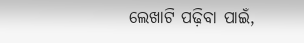ଲେଖାଟି ପଢ଼ିବା ପାଇଁ,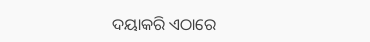ଦୟାକରି ଏଠାରେ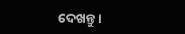ଦେଖନ୍ତୁ।